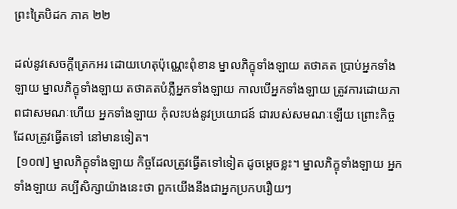ព្រះត្រៃបិដក ភាគ ២២

ដល់នូវសេចក្តីត្រេកអរ ដោយហេតុប៉ុណ្ណេះពុំខាន ម្នាលភិក្ខុទាំងឡាយ តថាគត ប្រាប់អ្នកទាំងឡាយ ម្នាលភិក្ខុទាំងឡាយ តថាគតបំភ្លឺអ្នកទាំងឡាយ កាលបើអ្នកទាំងឡាយ ត្រូវការដោយភាពជាសមណៈហើយ អ្នកទាំងឡាយ កុំលះបង់នូវប្រយោជន៍ ជារបស់សមណៈឡើយ ព្រោះកិច្ចដែលត្រូវធ្វើតទៅ នៅមានទៀត។
 [១០៧] ម្នាលភិក្ខុទាំងឡាយ កិច្ចដែលត្រូវធ្វើតទៅទៀត ដូចម្តេចខ្លះ។ ម្នាលភិក្ខុទាំងឡាយ អ្នកទាំងឡាយ គប្បីសិក្សាយ៉ាងនេះថា ពួកយើងនឹងជាអ្នកប្រកបរឿយៗ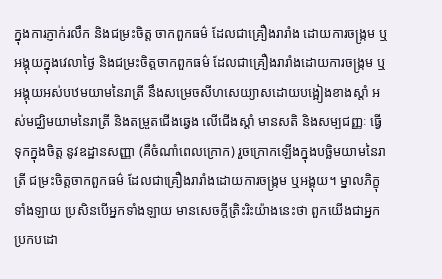ក្នុងការភ្ញាក់រលឹក និងជម្រះចិត្ត ចាកពួកធម៌ ដែលជាគ្រឿងរារាំង ដោយការចង្ក្រម ឬអង្គុយក្នុងវេលាថ្ងៃ និងជម្រះចិត្តចាកពួកធម៌ ដែលជាគ្រឿងរារាំងដោយការចង្ក្រម ឬអង្គុយអស់បឋមយាមនៃរាត្រី នឹងសម្រេចសីហសេយ្យាសដោយបង្អៀងខាងស្តាំ អស់មជ្ឈិមយាមនៃរាត្រី និងតម្រួតជើងឆ្វេង លើជើងស្តាំ មានសតិ និងសម្បជញ្ញៈ ធ្វើទុកក្នុងចិត្ត នូវឧដ្ឋានសញ្ញា (គឺចំណាំពេលក្រោក) រួចក្រោកឡើងក្នុងបច្ឆិមយាមនៃរាត្រី ជម្រះចិត្តចាកពួកធម៌ ដែលជាគ្រឿងរារាំងដោយការចង្ក្រម ឬអង្គុយ។ ម្នាលភិក្ខុទាំងឡាយ ប្រសិនបើអ្នកទាំងឡាយ មានសេចក្តីត្រិះរិះយ៉ាងនេះថា ពួកយើងជាអ្នកប្រកបដោ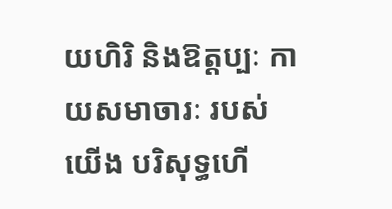យហិរិ និងឱត្តប្បៈ កាយសមាចារៈ របស់យើង បរិសុទ្ធហើ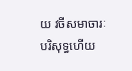យ វចីសមាចារៈ បរិសុទ្ធហើយ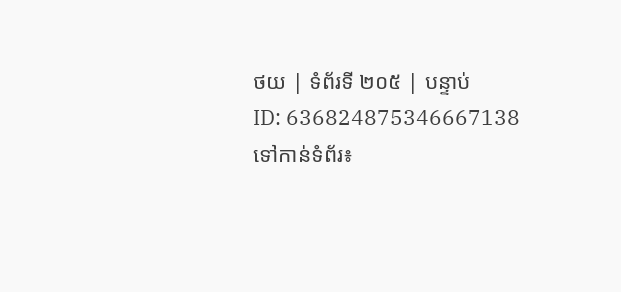ថយ | ទំព័រទី ២០៥ | បន្ទាប់
ID: 636824875346667138
ទៅកាន់ទំព័រ៖